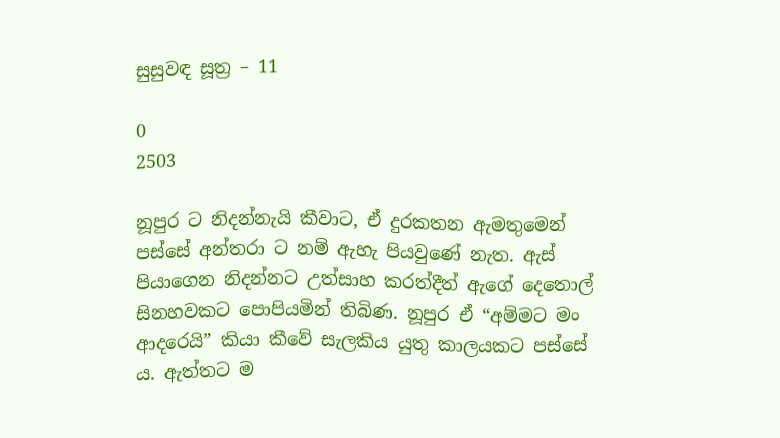සුසුවඳ සූත්‍ර – 11

0
2503

නූපුර ට නිදන්නැයි කීවාට, ඒ දුරකතන ඇමතුමෙන් පස්සේ අන්තරා ට නම් ඇහැ පියවුණේ නැත. ඇස් පියාගෙන නිදන්නට උත්සාහ කරත්දීත් ඇගේ දෙතොල් සිනහවකට පොපියමින් තිබිණ. නූපුර ඒ “අම්මට මං ආදරෙයි” කියා කීවේ සැලකිය යුතු කාලයකට පස්සේ ය. ඇත්තට ම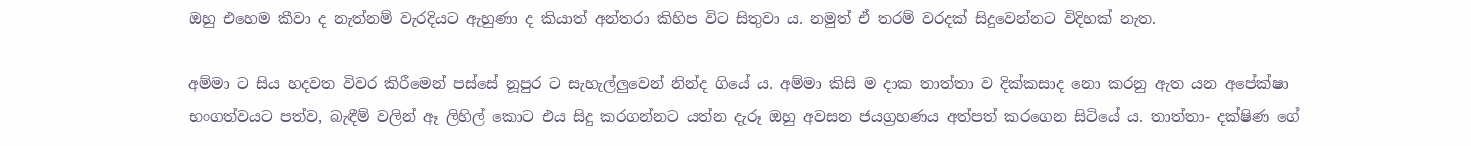ඔහු එහෙම කීවා ද නැත්නම් වැරදියට ඇහුණා ද කියාත් අන්තරා කිහිප විට සිතුවා ය. නමුත් ඒ තරම් වරදක් සිදුවෙන්නට විදිහක් නැත.

අම්මා ට සිය හදවත විවර කිරීමෙන් පස්සේ නූපුර ට සැහැල්ලුවෙන් නින්ද ගියේ ය. අම්මා කිසි ම දාක තාත්තා ව දික්කසාද නො කරනු ඇත යන අපේක්ෂා භංගත්වයට පත්ව, බැඳීම් වලින් ඈ ලිහිල් කොට එය සිදු කරගන්නට යත්න දැරූ ඔහු අවසන ජයග්‍රහණය අත්පත් කරගෙන සිටියේ ය. තාත්තා- දක්ෂිණ ගේ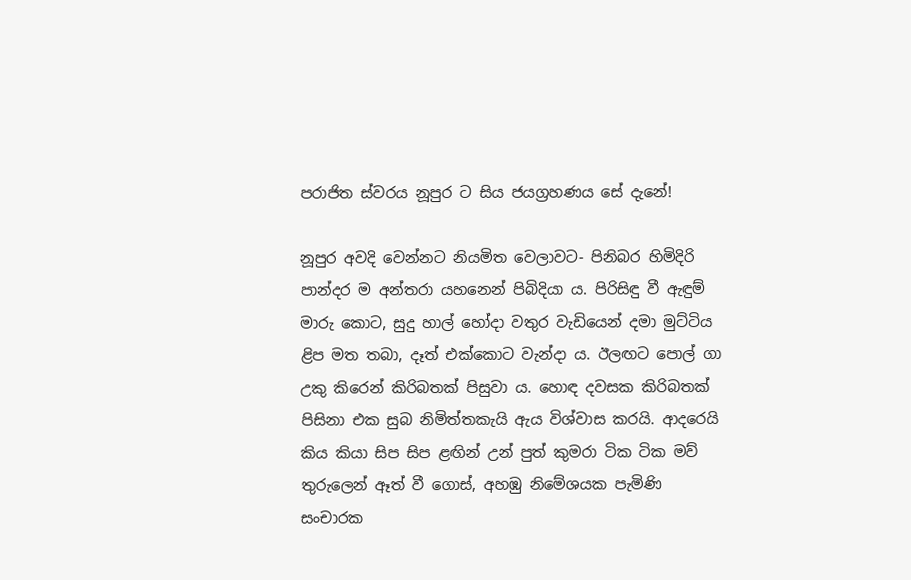පරාජිත ස්වරය නූපුර ට සිය ජයග්‍රහණය සේ දැනේ!

නූපුර අවදි වෙන්නට නියමිත වෙලාවට- පිනිබර හිමිදිරි පාන්දර ම අන්තරා යහනෙන් පිබිදියා ය. පිරිසිඳු වී ඇඳුම් මාරු කොට, සුදු හාල් හෝදා වතුර වැඩියෙන් දමා මුට්ටිය ළිප මත තබා, දෑත් එක්කොට වැන්දා ය. ඊලඟට පොල් ගා උකු කිරෙන් කිරිබතක් පිසුවා ය. හොඳ දවසක කිරිබතක් පිසිනා එක සුබ නිමිත්තකැයි ඇය විශ්වාස කරයි. ආදරෙයි කිය කියා සිප සිප ළඟින් උන් පුත් කුමරා ටික ටික මව් තුරුලෙන් ඈත් වී ගොස්, අහඹු නිමේශයක පැමිණි සංචාරක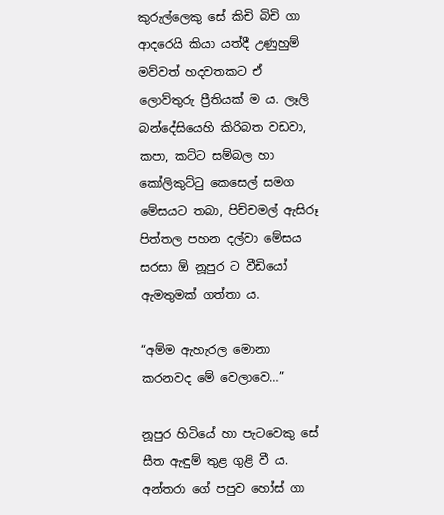කුරුල්ලෙකු සේ කිචි බිචි ගා ආදරෙයි කියා යත්දී උණුහුම් මව්වත් හදවතකට ඒ ලොව්තුරු ප්‍රීතියක් ම ය. ලෑලි බන්දේසියෙහි කිරිබත වඩවා, කපා, කට්ට සම්බල හා කෝලිකුට්ටු කෙසෙල් සමග මේසයට තබා, පිච්චමල් ඇසිරූ පිත්තල පහන දල්වා මේසය සරසා ඕ නූපුර ට වීඩියෝ ඇමතුමක් ගත්තා ය.

“අම්ම ඇහැරල මොනා කරනවද මේ වෙලාවෙ…”

නූපුර හිටියේ හා පැටවෙකු සේ සීත ඇඳුම් තුළ ගුළි වී ය. අන්තරා ගේ පපුව හෝස් ගා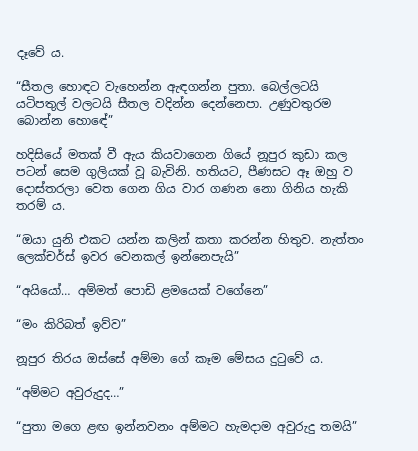දෑවේ ය.

“සීතල හොඳට වැහෙන්න ඇඳගන්න පුතා. බෙල්ලටයි යටිපතුල් වලටයි සීතල වදින්න දෙන්නෙපා. උණුවතුරම බොන්න හොඳේ”

හදිසියේ මතක් වී ඇය කියවාගෙන ගියේ නූපුර කුඩා කල පටන් සෙම ගුලියක් වූ බැවිනි. හතියට, පීණසට ඈ ඔහු ව දොස්තරලා වෙත ගෙන ගිය වාර ගණන නො ගිනිය හැකි තරම් ය.

“ඔයා යුනි එකට යන්න කලින් කතා කරන්න හිතුව. නැත්තං ලෙක්චර්ස් ඉවර වෙනකල් ඉන්නෙපැයි”

“අයියෝ… අම්මත් පොඩි ළමයෙක් වගේනෙ”

“මං කිරිබත් ඉව්ව”

නූපුර තිරය ඔස්සේ අම්මා ගේ කෑම මේසය දුටුවේ ය.

“අම්මට අවුරුදුද…”

“පුතා මගෙ ළඟ ඉන්නවනං අම්මට හැමදාම අවුරුදු තමයි”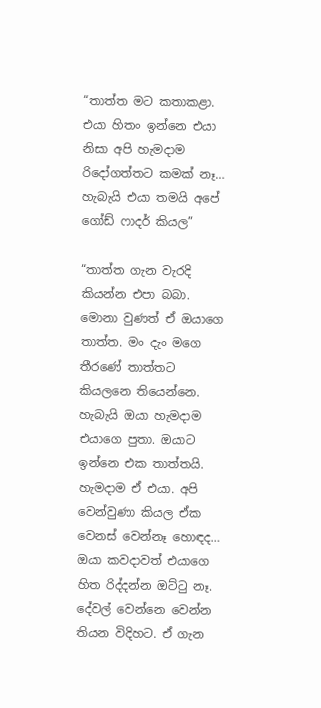“තාත්ත මට කතාකළා. එයා හිතං ඉන්නෙ එයා නිසා අපි හැමදාම රිදෝගත්තට කමක් නෑ… හැබැයි එයා තමයි අපේ ගෝඩ් ෆාදර් කියල”

“තාත්ත ගැන වැරදි කියන්න එපා බබා. මොනා වුණත් ඒ ඔයාගෙ තාත්ත. මං දැං මගෙ තීරණේ තාත්තට කියලනෙ තියෙන්නෙ. හැබැයි ඔයා හැමදාම එයාගෙ පුතා. ඔයාට ඉන්නෙ එක තාත්තයි. හැමදාම ඒ එයා. අපි වෙන්වුණා කියල ඒක වෙනස් වෙන්නෑ හොඳද… ඔයා කවදාවත් එයාගෙ හිත රිද්දන්න ඔට්ටු නෑ. දේවල් වෙන්නෙ වෙන්න තියන විදිහට. ඒ ගැන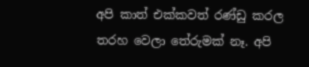අපි කාත් එක්කවත් රණ්ඩු කරල තරහ වෙලා තේරුමක් නෑ. අපි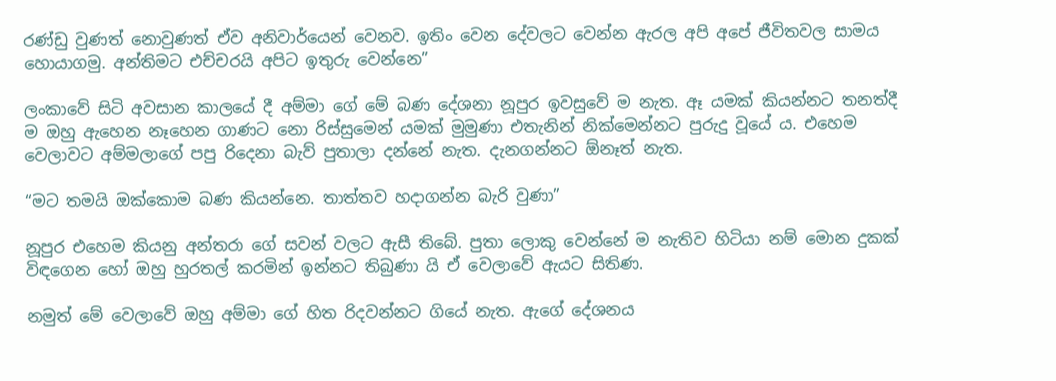රණ්ඩු වුණත් නොවුණත් ඒව අනිවාර්යෙන් වෙනව. ඉතිං වෙන දේවලට වෙන්න ඇරල අපි අපේ ජීවිතවල සාමය හොයාගමු. අන්තිමට එච්චරයි අපිට ඉතුරු වෙන්නෙ”

ලංකාවේ සිටි අවසාන කාලයේ දී අම්මා ගේ මේ බණ දේශනා නූපුර ඉවසුවේ ම නැත. ඈ යමක් කියන්නට තනත්දී ම ඔහු ඇහෙන නෑහෙන ගාණට නො රිස්සුමෙන් යමක් මුමුණා එතැනින් නික්මෙන්නට පුරුදු වූයේ ය. එහෙම වෙලාවට අම්මලාගේ පපු රිදෙනා බැව් පුතාලා දන්නේ නැත. දැනගන්නට ඕනෑත් නැත.

“මට තමයි ඔක්කොම බණ කියන්නෙ. තාත්තව හදාගන්න බැරි වුණා”

නූපුර එහෙම කියනු අන්තරා ගේ සවන් වලට ඇසී තිබේ. පුතා ලොකු වෙන්නේ ම නැතිව හිටියා නම් මොන දුකක් විඳගෙන හෝ ඔහු හුරතල් කරමින් ඉන්නට තිබුණා යි ඒ වෙලාවේ ඇයට සිතිණ.

නමුත් මේ වෙලාවේ ඔහු අම්මා ගේ හිත රිදවන්නට ගියේ නැත. ඇගේ දේශනය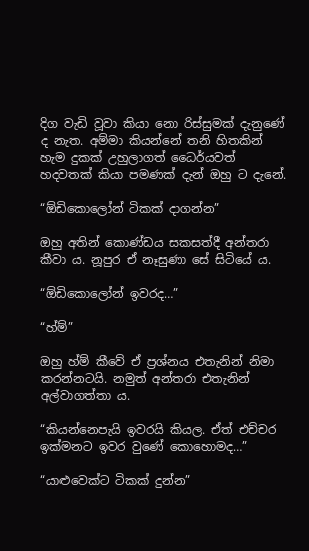දිග වැඩි වූවා කියා නො රිස්සුමක් දැනුණේ ද නැත. අම්මා කියන්නේ තනි හිතකින් හැම දුකක් උහුලාගත් ධෛර්යවත් හදවතක් කියා පමණක් දැන් ඔහු ට දැනේ.

“ඕඩිකොලෝන් ටිකක් දාගන්න”

ඔහු අතින් කොණ්ඩය සකසත්දී අන්තරා කීවා ය. නූපුර ඒ නෑසුණා සේ සිටියේ ය.

“ඕඩිකොලෝන් ඉවරද…”

“හ්ම්”

ඔහු හ්ම් කීවේ ඒ ප්‍රශ්නය එතැනින් නිමා කරන්නටයි. නමුත් අන්තරා එතැනින් අල්වාගත්තා ය.

“කියන්නෙපැයි ඉවරයි කියල. ඒත් එච්චර ඉක්මනට ඉවර වුණේ කොහොමද…”

“යාළුවෙක්ට ටිකක් දුන්න”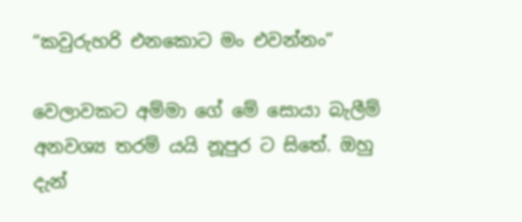“කවුරුහරි එනකොට මං එවන්නං”

වෙලාවකට අම්මා ගේ මේ සොයා බැලීම් අනවශ්‍ය තරම් යයි නූපුර ට සිතේ. ඔහු දැන්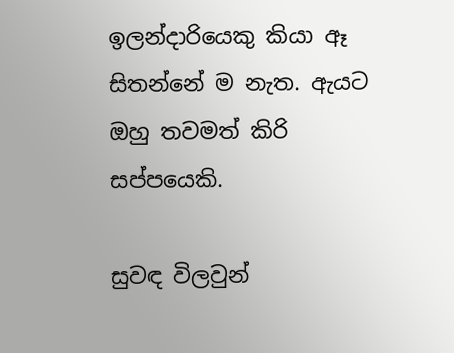ඉලන්දාරියෙකු කියා ඈ සිතන්නේ ම නැත. ඇයට ඔහු තවමත් කිරි සප්පයෙකි.

සුවඳ විලවුන්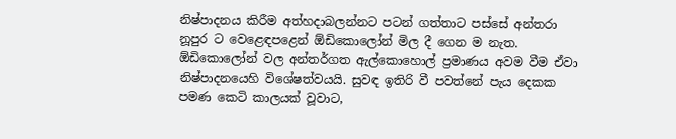නිෂ්පාදනය කිරීම අත්හදාබලන්නට පටන් ගත්තාට පස්සේ අන්තරා නූපුර ට වෙළෙඳපළෙන් ඕඩිකොලෝන් මිල දී ගෙන ම නැත. ඕඩිකොලෝන් වල අන්තර්ගත ඇල්කොහොල් ප්‍රමාණය අවම වීම ඒවා නිෂ්පාදනයෙහි විශේෂත්වයයි. සුවඳ ඉතිරි වී පවත්නේ පැය දෙකක පමණ කෙටි කාලයක් වූවාට,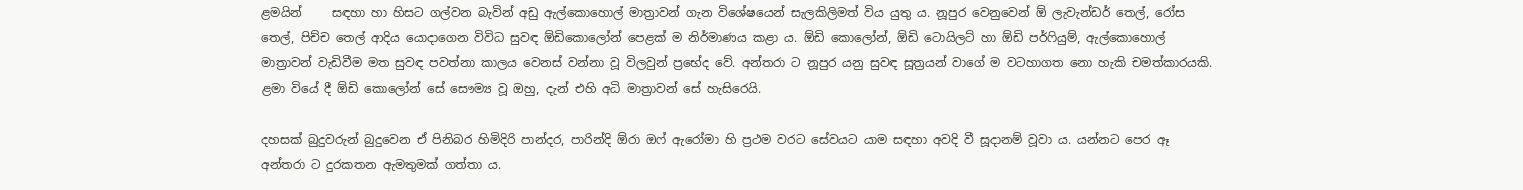ළමයින්     සඳහා හා හිසට ගල්වන බැවින් අඩු ඇල්කොහොල් මාත්‍රාවන් ගැන විශේෂයෙන් සැලකිලිමත් විය යුතු ය. නූපුර වෙනුවෙන් ඕ ලැවැන්ඩර් තෙල්, රෝස තෙල්, පිච්ච තෙල් ආදිය යොදාගෙන විවිධ සුවඳ ඕඩිකොලෝන් පෙළක් ම නිර්මාණය කළා ය. ඕඩි කොලෝන්, ඕඩි ටොයිලට් හා ඕඩි පර්ෆියුම්, ඇල්කොහොල් මාත්‍රාවන් වැඩිවීම මත සුවඳ පවත්නා කාලය වෙනස් වන්නා වූ විලවුන් ප්‍රභේද වේ. අන්තරා ට නූපුර යනු සුවඳ සූත්‍රයන් වාගේ ම වටහාගත නො හැකි චමත්කාරයකි. ළමා වියේ දී ඕඩි කොලෝන් සේ සෞම්‍ය වූ ඔහු, දැන් එහි අධි මාත්‍රාවන් සේ හැසිරෙයි.

දහසක් බුදුවරුන් බුදුවෙන ඒ පිනිබර හිමිදිරි පාන්දර, පාරින්දි ඕරා ඔෆ් ඇරෝමා හි ප්‍රථම වරට සේවයට යාම සඳහා අවදි වී සූදානම් වූවා ය. යන්නට පෙර ඈ අන්තරා ට දුරකතන ඇමතුමක් ගත්තා ය.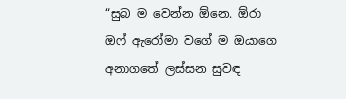“සුබ ම වෙන්න ඕනෙ. ඕරා ඔෆ් ඇරෝමා වගේ ම ඔයාගෙ අනාගතේ ලස්සන සුවඳ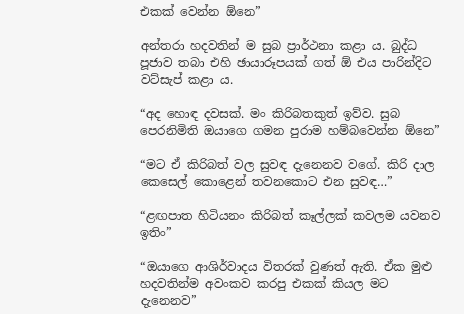එකක් වෙන්න ඕනෙ”

අන්තරා හදවතින් ම සුබ ප්‍රාර්ථනා කළා ය. බුද්ධ පූජාව තබා එහි ඡායාරූපයක් ගත් ඕ එය පාරින්දිට වට්සැප් කළා ය.

“අද හොඳ දවසක්. මං කිරිබතකුත් ඉව්ව. සුබ පෙරනිමිති ඔයාගෙ ගමන පුරාම හම්බවෙන්න ඕනෙ”

“මට ඒ කිරිබත් වල සුවඳ දැනෙනව වගේ. කිරි දාල කෙසෙල් කොළෙන් තවනකොට එන සුවඳ…”

“ළඟපාත හිටියනං කිරිබත් කෑල්ලක් කවලම යවනව ඉතිං”

“ඔයාගෙ ආශිර්වාදය විතරක් වුණත් ඇති. ඒක මුළු හදවතින්ම අවංකව කරපු එකක් කියල මට දැනෙනව”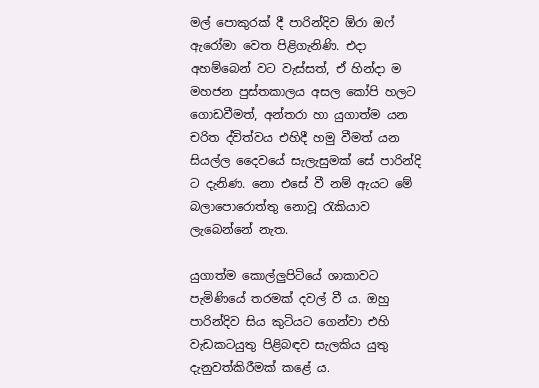මල් පොකුරක් දී පාරින්දිව ඕරා ඔෆ් ඇරෝමා වෙත පිළිගැනිණි. එදා අහම්බෙන් වට වැස්සත්, ඒ හින්දා ම මහජන පුස්තකාලය අසල කෝපි හලට ගොඩවීමත්, අන්තරා හා යුගාත්ම යන චරිත ද්විත්වය එහිදී හමු වීමත් යන සියල්ල දෛවයේ සැලැසුමක් සේ පාරින්දි ට දැනිණ. නො එසේ වී නම් ඇයට මේ බලාපොරොත්තු නොවූ රැකියාව ලැබෙන්නේ නැත.

යුගාත්ම කොල්ලුපිටියේ ශාකාවට පැමිණියේ තරමක් දවල් වී ය. ඔහු පාරින්දිව සිය කුටියට ගෙන්වා එහි වැඩකටයුතු පිළිබඳව සැලකිය යුතු දැනුවත්කිරීමක් කළේ ය.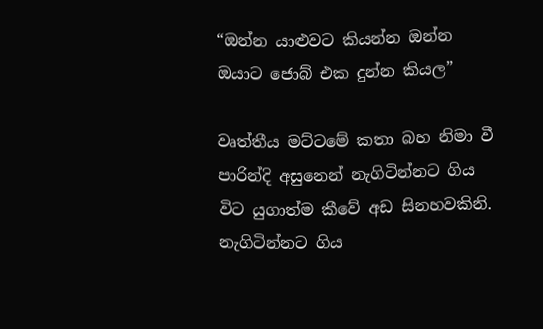“ඔන්න යාළුවට කියන්න ඔන්න ඔයාට ජොබ් එක දුන්න කියල”

වෘත්තීය මට්ටමේ කතා බහ නිමා වී පාරින්දි අසුනෙන් නැගිටින්නට ගිය විට යුගාත්ම කීවේ අඩ සිනහවකිනි. නැගිටින්නට ගිය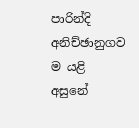පාරින්දි අනිච්ඡානුගව ම යළි අසුනේ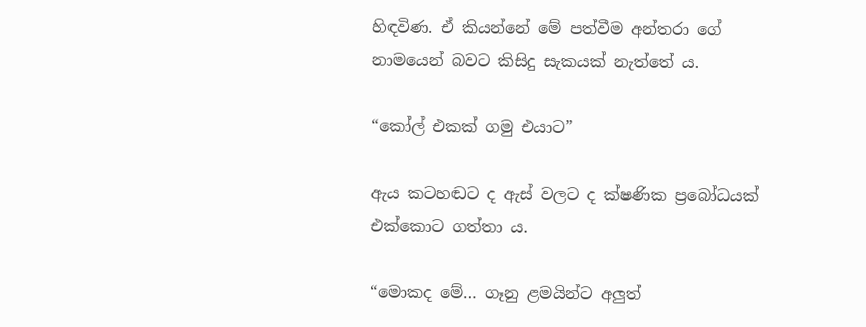හිඳවිණ. ඒ කියන්නේ මේ පත්වීම අන්තරා ගේ නාමයෙන් බවට කිසිදු සැකයක් නැත්තේ ය.

“කෝල් එකක් ගමු එයාට”

ඇය කටහඬට ද ඇස් වලට ද ක්ෂණික ප්‍රබෝධයක් එක්කොට ගත්තා ය.

“මොකද මේ… ගෑනු ළමයින්ට අලුත්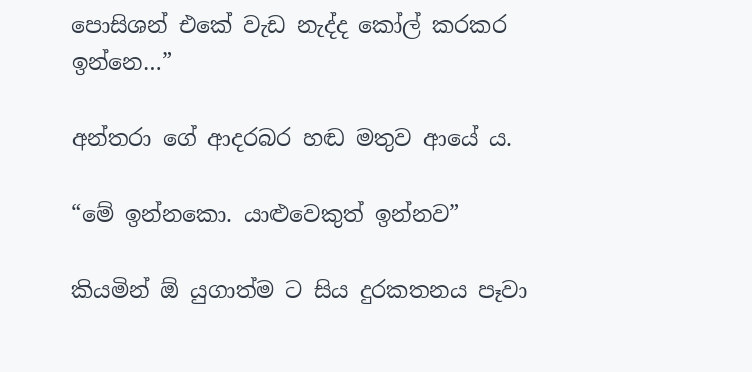පොසිශන් එකේ වැඩ නැද්ද කෝල් කරකර ඉන්නෙ…”

අන්තරා ගේ ආදරබර හඬ මතුව ආයේ ය.

“මේ ඉන්නකො. යාළුවෙකුත් ඉන්නව”

කියමින් ඕ යුගාත්ම ට සිය දුරකතනය පෑවා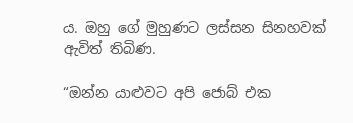ය. ඔහු ගේ මුහුණට ලස්සන සිනහවක් ඇවිත් තිබිණ.

“ඔන්න යාළුවට අපි ජොබ් එක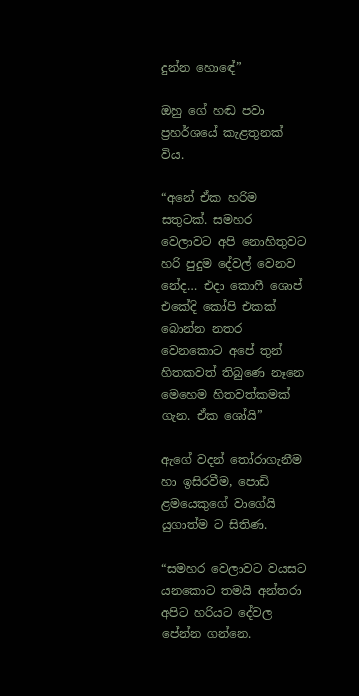දුන්න හොඳේ”

ඔහු ගේ හඬ පවා ප්‍රහර්ශයේ කැළතුනක් විය.

“අනේ ඒක හරිම සතුටක්. සමහර වෙලාවට අපි නොහිතුවට හරි පුදුම දේවල් වෙනව නේද… එදා කොෆී ශොප් එකේදි කෝපි එකක් බොන්න නතර වෙනකොට අපේ තුන් හිතකවත් තිබුණෙ නෑනෙ මෙහෙම හිතවත්කමක් ගැන. ඒක ශෝයි”

ඇගේ වදන් තෝරාගැනීම හා ඉසිරවීම, පොඩි ළමයෙකුගේ වාගේයි යුගාත්ම ට සිතිණ.

“සමහර වෙලාවට වයසට යනකොට තමයි අන්තරා අපිට හරියට දේවල පේන්න ගන්නෙ.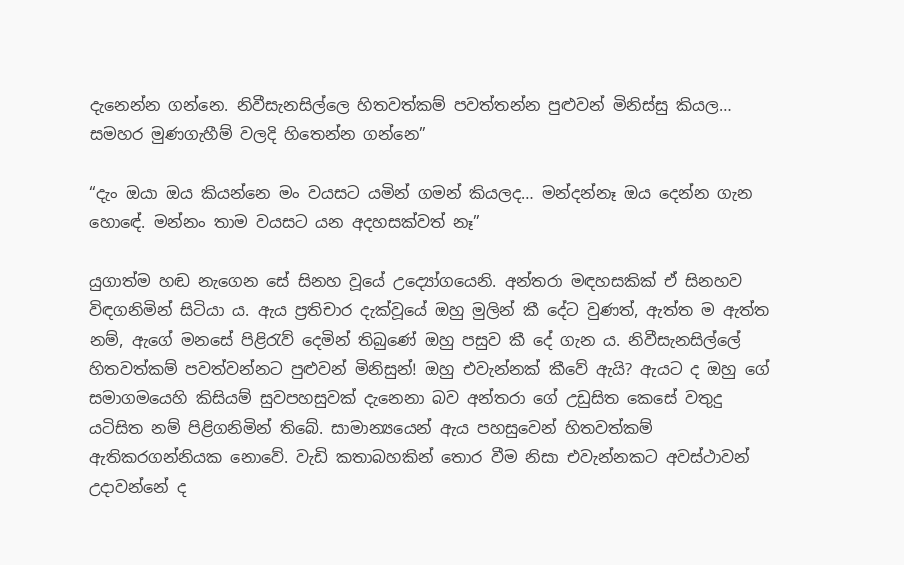දැනෙන්න ගන්නෙ. නිවීසැනසිල්ලෙ හිතවත්කම් පවත්තන්න පුළුවන් මිනිස්සු කියල… සමහර මුණගැහීම් වලදි හිතෙන්න ගන්නෙ”

“දැං ඔයා ඔය කියන්නෙ මං වයසට යමින් ගමන් කියලද… මන්දන්නෑ ඔය දෙන්න ගැන හොඳේ. මන්නං තාම වයසට යන අදහසක්වත් නෑ”

යුගාත්ම හඬ නැගෙන සේ සිනහ වූයේ උද්‍යෝගයෙනි. අන්තරා මඳහසකික් ඒ සිනහව විඳගනිමින් සිටියා ය. ඇය ප්‍රතිචාර දැක්වූයේ ඔහු මුලින් කී දේට වුණත්, ඇත්ත ම ඇත්ත නම්, ඇගේ මනසේ පිළිරැව් දෙමින් තිබුණේ ඔහු පසුව කී දේ ගැන ය. නිවීසැනසිල්ලේ හිතවත්කම් පවත්වන්නට පුළුවන් මිනිසුන්! ඔහු එවැන්නක් කීවේ ඇයි? ඇයට ද ඔහු ගේ සමාගමයෙහි කිසියම් සුවපහසුවක් දැනෙනා බව අන්තරා ගේ උඩුසිත කෙසේ වතුදු යටිසිත නම් පිළිගනිමින් තිබේ. සාමාන්‍යයෙන් ඇය පහසුවෙන් හිතවත්කම් ඇතිකරගන්නියක නොවේ. වැඩි කතාබහකින් තොර වීම නිසා එවැන්නකට අවස්ථාවන් උදාවන්නේ ද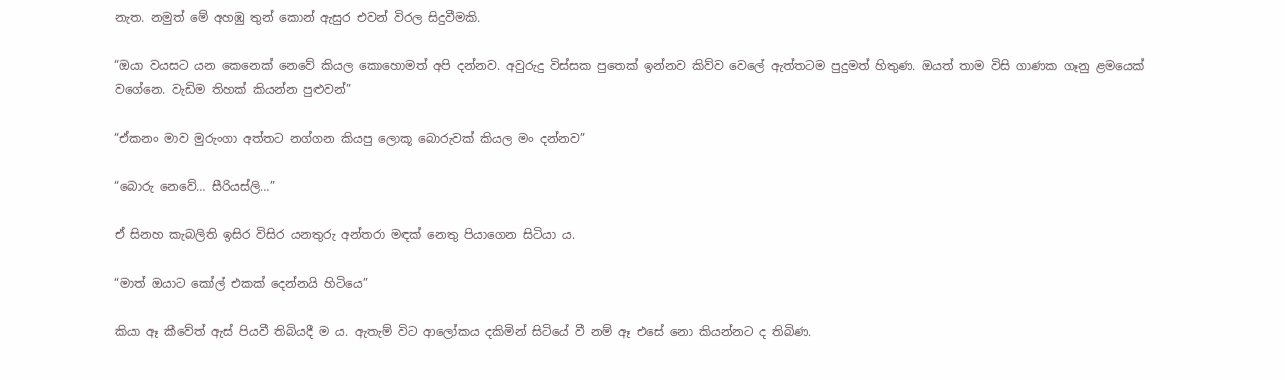නැත. නමුත් මේ අහඹු තුන් කොන් ඇසුර එවන් විරල සිදුවීමකි.

“ඔයා වයසට යන කෙනෙක් නෙවේ කියල කොහොමත් අපි දන්නව. අවුරුදු විස්සක පුතෙක් ඉන්නව කිව්ව වෙලේ ඇත්තටම පුදුමත් හිතුණ. ඔයත් තාම විසි ගාණක ගෑනු ළමයෙක් වගේනෙ. වැඩිම තිහක් කියන්න පුළුවන්”

“ඒකනං මාව මුරුංගා අත්තට නග්ගන කියපු ලොකූ බොරුවක් කියල මං දන්නව”

“බොරු නෙවේ… සීරියස්ලි…”

ඒ සිනහ කැබලිති ඉසිර විසිර යනතුරු අන්තරා මඳක් නෙතු පියාගෙන සිටියා ය.

“මාත් ඔයාට කෝල් එකක් දෙන්නයි හිටියෙ”

කියා ඈ කීවේත් ඇස් පියවී තිබියදී ම ය. ඇතැම් විට ආලෝකය දකිමින් සිටියේ වී නම් ඈ එසේ නො කියන්නට ද තිබිණ.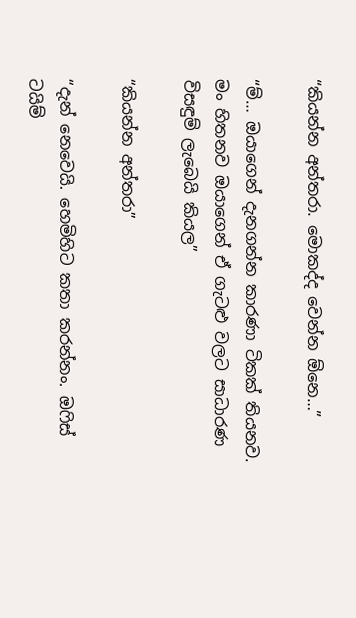“කියන්න අන්තරා. මොකද්ද වෙන්න ඕනෙ…”

“ම්… ඔයාගෙන් දැනගන්න කාරණා ටිකක් තියනව. මං හිතනව ඔයාගෙන් ඒ ගැටළු වලට සාධාරණ විසඳුම් ලැබෙයි කියල”

“කියන්න අන්තරා”

“දැන් නෙවෙයි. හෙමිහිට කතා කරන්නං. ඔෆිස් ටයිම්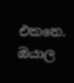එකනෙ. ඔයාල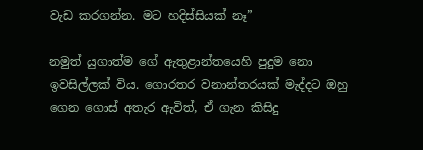වැඩ කරගන්න. මට හදිස්සියක් නෑ”

නමුත් යුගාත්ම ගේ ඇතුළාන්තයෙහි පුදුම නො ඉවසිල්ලක් විය. ගොරතර වනාන්තරයක් මැද්දට ඔහු ගෙන ගොස් අතැර ඇවිත්, ඒ ගැන කිසිදු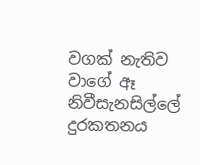වගක් නැතිව වාගේ ඈ නිවීසැනසිල්ලේ දුරකතනය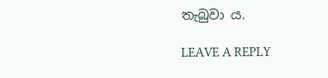තැබුවා ය.

LEAVE A REPLY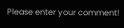Please enter your comment!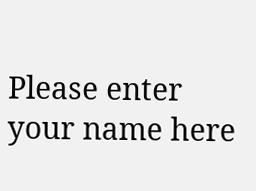Please enter your name here